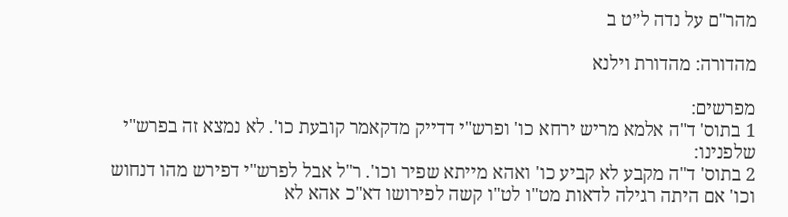מהר"ם על נדה ל״ט ב

מהדורה: מהדורת וילנא

מפרשים:
1 בתוס' ד"ה אלמא מריש ירחא כו' ופרש"י דדייק מדקאמר קובעת כו'. לא נמצא זה בפרש"י שלפנינו:
2 בתוס' ד"ה מקבע לא קביע כו' ואהא מייתא שפיר וכו'. ר"ל אבל לפרש"י דפירש מהו דנחוש וכו' אם היתה רגילה לדאות מט"ו לט"ו קשה לפירושו דא"כ אהא לא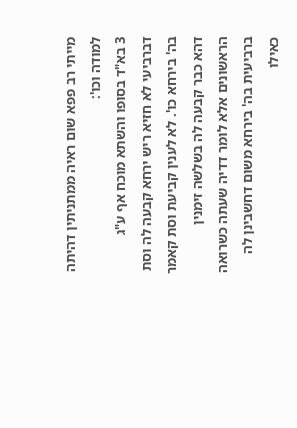מייתי רב פפא שום ראיה ממתניתין דהיתה למודה וכו':
3 בא"ד בסופו והשתא מוכח אף ע"ג דברביעי לא חזיא ריש ירחא קבעה לה וסת בה' בירחא כו'. לא לענין קביעת וסת קאמר דהא כבר קבעה לה בשלשה זימנין הראשונים אלא לומר דדיה שעתה כשרואה ברביעית בה' בירחא משום דחשבינן לה כאילו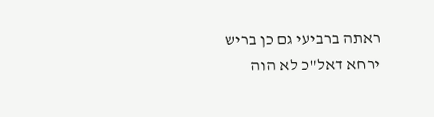ראתה ברביעי גם כן בריש ירחא דאל"כ לא הוה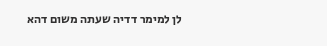לן למימר דדיה שעתה משום דהא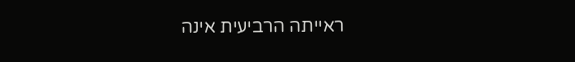ראייתה הרביעית אינה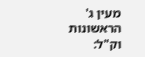מעין ג' הראשונות וק"ל: